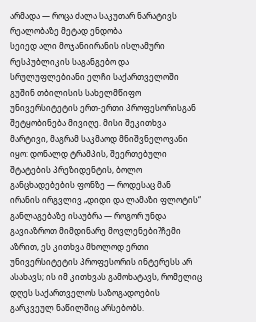არმადა — როცა ძალა საკუთარ ნარატივს რეალობაზე მეტად ენდობა
სეიედ ალი მოჯანიირანის ისლამური რესპუბლიკის საგანგებო და სრულუფლებიანი ელჩი საქართველოში
გუშინ თბილისის სახელმწიფო უნივერსიტეტის ერთ-ერთი პროფესორისგან შეტყობინება მივიღე. მისი შეკითხვა მარტივი, მაგრამ საკმაოდ მნიშვნელოვანი იყო: დონალდ ტრამპის, შეერთებული შტატების პრეზიდენტის, ბოლო განცხადებების ფონზე — როდესაც მან ირანის ირგვლივ „დიდი და ლამაზი ფლოტის“ განლაგებაზე ისაუბრა — როგორ უნდა გავიაზროთ მიმდინარე მოვლენები?ჩემი აზრით, ეს კითხვა მხოლოდ ერთი უნივერსიტეტის პროფესორის ინტერესს არ ასახავს; ის იმ კითხვას გამოხატავს, რომელიც დღეს საქართველოს საზოგადოების გარკვეულ ნაწილშიც არსებობს.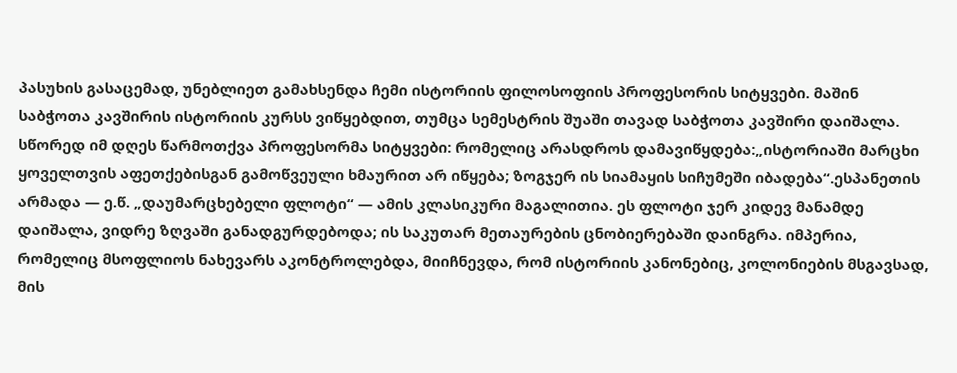პასუხის გასაცემად, უნებლიეთ გამახსენდა ჩემი ისტორიის ფილოსოფიის პროფესორის სიტყვები. მაშინ საბჭოთა კავშირის ისტორიის კურსს ვიწყებდით, თუმცა სემესტრის შუაში თავად საბჭოთა კავშირი დაიშალა. სწორედ იმ დღეს წარმოთქვა პროფესორმა სიტყვები: რომელიც არასდროს დამავიწყდება:„ისტორიაში მარცხი ყოველთვის აფეთქებისგან გამოწვეული ხმაურით არ იწყება; ზოგჯერ ის სიამაყის სიჩუმეში იბადება“.ესპანეთის არმადა — ე.წ. „დაუმარცხებელი ფლოტი“ — ამის კლასიკური მაგალითია. ეს ფლოტი ჯერ კიდევ მანამდე დაიშალა, ვიდრე ზღვაში განადგურდებოდა; ის საკუთარ მეთაურების ცნობიერებაში დაინგრა. იმპერია, რომელიც მსოფლიოს ნახევარს აკონტროლებდა, მიიჩნევდა, რომ ისტორიის კანონებიც, კოლონიების მსგავსად, მის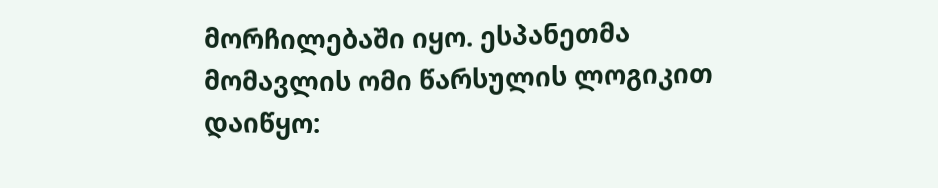მორჩილებაში იყო. ესპანეთმა მომავლის ომი წარსულის ლოგიკით დაიწყო: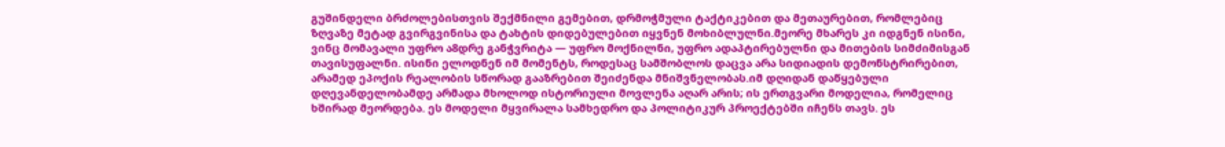გუშინდელი ბრძოლებისთვის შექმნილი გემებით, დრმოჭმული ტაქტიკებით და მეთაურებით, რომლებიც ზღვაზე მეტად გვირგვინისა და ტახტის დიდებულებით იყვნენ მოხიბლულნი.მეორე მხარეს კი იდგნენ ისინი, ვინც მომავალი უფრო ა8დრე განჭვრიტა — უფრო მოქნილნი, უფრო ადაპტირებულნი და მითების სიმძიმისგან თავისუფალნი. ისინი ელოდნენ იმ მომენტს, როდესაც სამშობლოს დაცვა არა სიდიადის დემონსტრირებით, არამედ ეპოქის რეალობის სწორად გააზრებით შეიძენდა მნიშვნელობას.იმ დღიდან დაწყებული დღევანდელობამდე არმადა მხოლოდ ისტორიული მოვლენა აღარ არის; ის ერთგვარი მოდელია, რომელიც ხშირად მეორდება. ეს მოდელი მყვირალა სამხედრო და პოლიტიკურ პროექტებში იჩენს თავს. ეს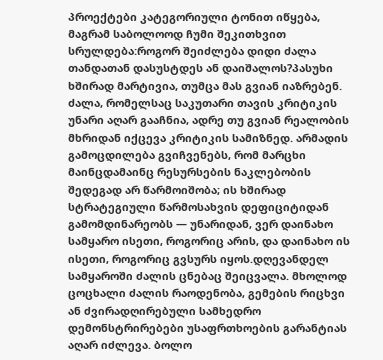პროექტები კატეგორიული ტონით იწყება, მაგრამ საბოლოოდ ჩუმი შეკითხვით სრულდება:როგორ შეიძლება დიდი ძალა თანდათან დასუსტდეს ან დაიშალოს?პასუხი ხშირად მარტივია, თუმცა მას გვიან იაზრებენ. ძალა, რომელსაც საკუთარი თავის კრიტიკის უნარი აღარ გააჩნია, ადრე თუ გვიან რეალობის მხრიდან იქცევა კრიტიკის სამიზნედ. არმადის გამოცდილება გვიჩვენებს, რომ მარცხი მაინცდამაინც რესურსების ნაკლებობის შედეგად არ წარმოიშობა; ის ხშირად სტრატეგიული წარმოსახვის დეფიციტიდან გამომდინარეობს — უნარიდან, ვერ დაინახო სამყარო ისეთი, როგორიც არის, და დაინახო ის ისეთი, როგორიც გვსურს იყოს.დღევანდელ სამყაროში ძალის ცნებაც შეიცვალა. მხოლოდ ცოცხალი ძალის რაოდენობა, გემების რიცხვი ან ძვირადღირებული სამხედრო დემონსტრირებები უსაფრთხოების გარანტიას აღარ იძლევა. ბოლო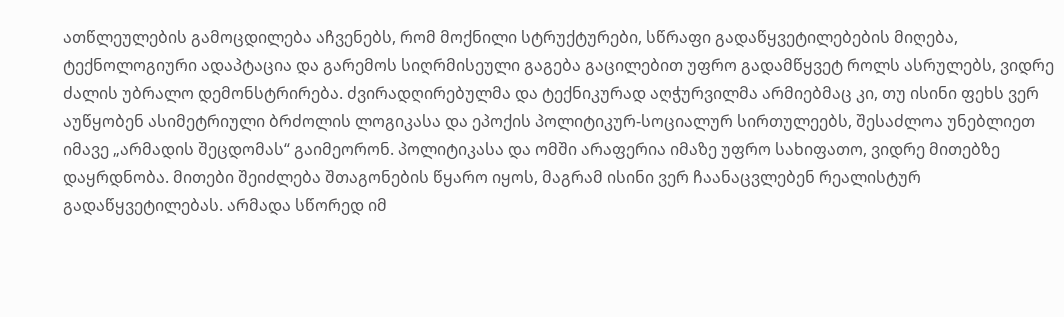ათწლეულების გამოცდილება აჩვენებს, რომ მოქნილი სტრუქტურები, სწრაფი გადაწყვეტილებების მიღება, ტექნოლოგიური ადაპტაცია და გარემოს სიღრმისეული გაგება გაცილებით უფრო გადამწყვეტ როლს ასრულებს, ვიდრე ძალის უბრალო დემონსტრირება. ძვირადღირებულმა და ტექნიკურად აღჭურვილმა არმიებმაც კი, თუ ისინი ფეხს ვერ აუწყობენ ასიმეტრიული ბრძოლის ლოგიკასა და ეპოქის პოლიტიკურ-სოციალურ სირთულეებს, შესაძლოა უნებლიეთ იმავე „არმადის შეცდომას“ გაიმეორონ. პოლიტიკასა და ომში არაფერია იმაზე უფრო სახიფათო, ვიდრე მითებზე დაყრდნობა. მითები შეიძლება შთაგონების წყარო იყოს, მაგრამ ისინი ვერ ჩაანაცვლებენ რეალისტურ გადაწყვეტილებას. არმადა სწორედ იმ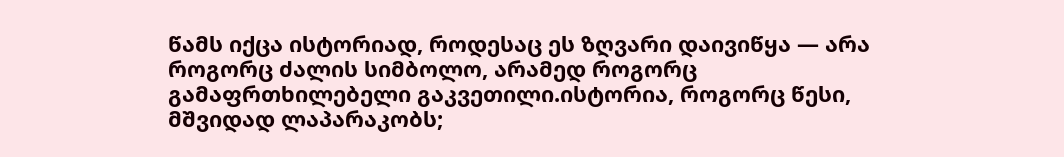წამს იქცა ისტორიად, როდესაც ეს ზღვარი დაივიწყა — არა როგორც ძალის სიმბოლო, არამედ როგორც გამაფრთხილებელი გაკვეთილი.ისტორია, როგორც წესი, მშვიდად ლაპარაკობს;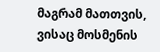მაგრამ მათთვის, ვისაც მოსმენის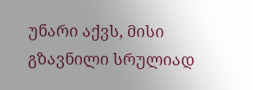უნარი აქვს, მისი გზავნილი სრულიად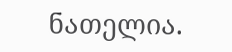ნათელია.